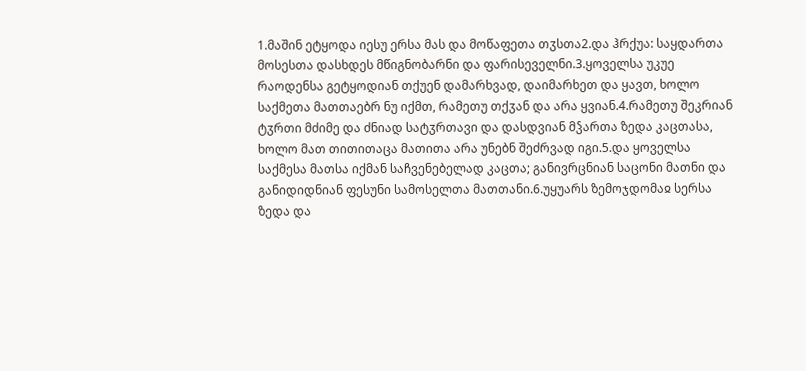1.მაშინ ეტყოდა იესუ ერსა მას და მოწაფეთა თჳსთა2.და ჰრქუა: საყდართა მოსესთა დასხდეს მწიგნობარნი და ფარისეველნი.3.ყოველსა უკუე რაოდენსა გეტყოდიან თქუენ დამარხვად, დაიმარხეთ და ყავთ, ხოლო საქმეთა მათთაებრ ნუ იქმთ, რამეთუ თქჳან და არა ყვიან.4.რამეთუ შეკრიან ტჳრთი მძიმე და ძნიად სატჳრთავი და დასდვიან მჴართა ზედა კაცთასა, ხოლო მათ თითითაცა მათითა არა უნებნ შეძრვად იგი.5.და ყოველსა საქმესა მათსა იქმან საჩვენებელად კაცთა; განივრცნიან საცონი მათნი და განიდიდნიან ფესუნი სამოსელთა მათთანი.6.უყუარს ზემოჯდომაჲ სერსა ზედა და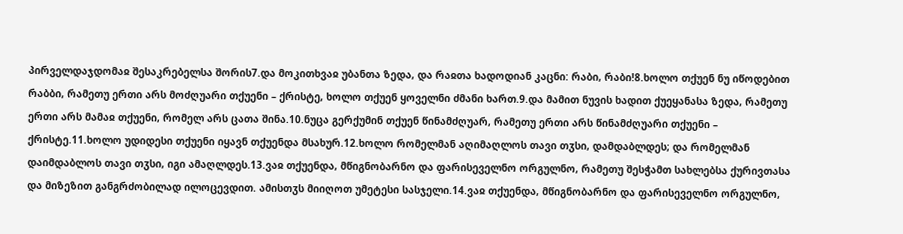პირველდაჯდომაჲ შესაკრებელსა შორის7.და მოკითხვაჲ უბანთა ზედა, და რაჲთა ხადოდიან კაცნი: რაბი, რაბი!8.ხოლო თქუენ ნუ იწოდებით რაბბი, რამეთუ ერთი არს მოძღუარი თქუენი – ქრისტე, ხოლო თქუენ ყოველნი ძმანი ხართ.9.და მამით ნუვის ხადით ქუეყანასა ზედა, რამეთუ ერთი არს მამაჲ თქუენი, რომელ არს ცათა შინა.10.ნუცა გერქუმინ თქუენ წინამძღუარ, რამეთუ ერთი არს წინამძღუარი თქუენი – ქრისტე.11.ხოლო უდიდესი თქუენი იყავნ თქუენდა მსახურ.12.ხოლო რომელმან აღიმაღლოს თავი თჳსი, დამდაბლდეს; და რომელმან დაიმდაბლოს თავი თჳსი, იგი ამაღლდეს.13.ვაჲ თქუენდა, მწიგნობარნო და ფარისეველნო ორგულნო, რამეთუ შესჭამთ სახლებსა ქურივთასა და მიზეზით განგრძობილად ილოცევდით. ამისთჳს მიიღოთ უმეტესი სასჯელი.14.ვაჲ თქუენდა, მწიგნობარნო და ფარისეველნო ორგულნო,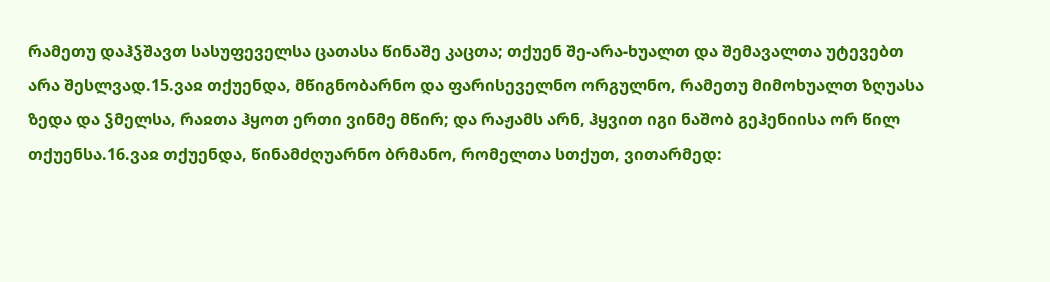რამეთუ დაჰჴშავთ სასუფეველსა ცათასა წინაშე კაცთა; თქუენ შე-არა-ხუალთ და შემავალთა უტევებთ არა შესლვად.15.ვაჲ თქუენდა, მწიგნობარნო და ფარისეველნო ორგულნო, რამეთუ მიმოხუალთ ზღუასა ზედა და ჴმელსა, რაჲთა ჰყოთ ერთი ვინმე მწირ; და რაჟამს არნ, ჰყვით იგი ნაშობ გეჰენიისა ორ წილ თქუენსა.16.ვაჲ თქუენდა, წინამძღუარნო ბრმანო, რომელთა სთქუთ, ვითარმედ: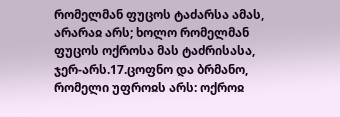რომელმან ფუცოს ტაძარსა ამას, არარაჲ არს; ხოლო რომელმან ფუცოს ოქროსა მას ტაძრისასა, ჯერ-არს.17.ცოფნო და ბრმანო, რომელი უფროჲს არს: ოქროჲ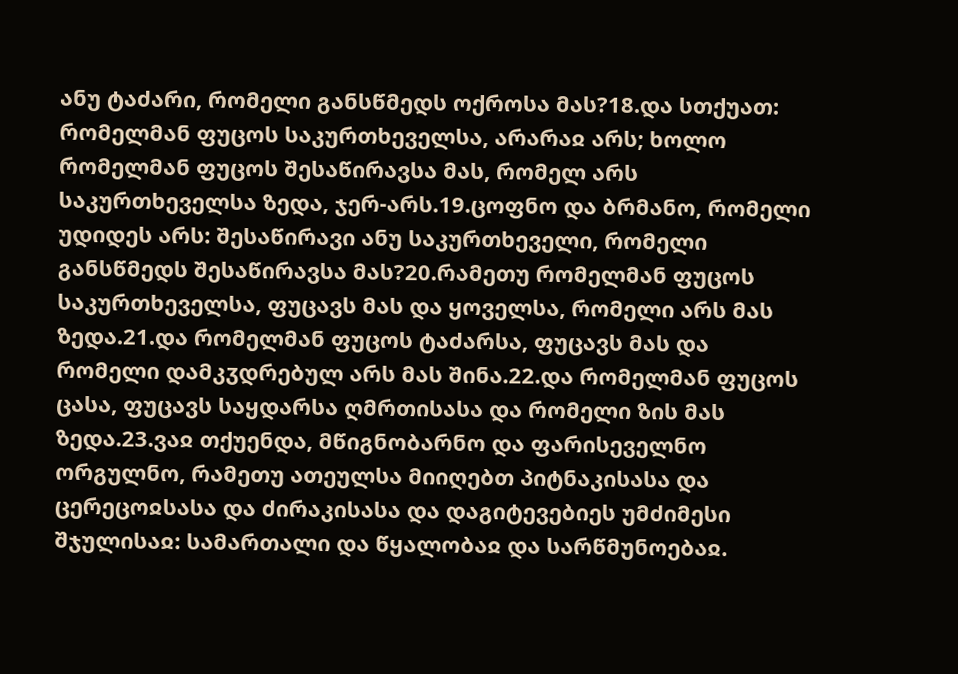ანუ ტაძარი, რომელი განსწმედს ოქროსა მას?18.და სთქუათ: რომელმან ფუცოს საკურთხეველსა, არარაჲ არს; ხოლო რომელმან ფუცოს შესაწირავსა მას, რომელ არს საკურთხეველსა ზედა, ჯერ-არს.19.ცოფნო და ბრმანო, რომელი უდიდეს არს: შესაწირავი ანუ საკურთხეველი, რომელი განსწმედს შესაწირავსა მას?20.რამეთუ რომელმან ფუცოს საკურთხეველსა, ფუცავს მას და ყოველსა, რომელი არს მას ზედა.21.და რომელმან ფუცოს ტაძარსა, ფუცავს მას და რომელი დამკჳდრებულ არს მას შინა.22.და რომელმან ფუცოს ცასა, ფუცავს საყდარსა ღმრთისასა და რომელი ზის მას ზედა.23.ვაჲ თქუენდა, მწიგნობარნო და ფარისეველნო ორგულნო, რამეთუ ათეულსა მიიღებთ პიტნაკისასა და ცერეცოჲსასა და ძირაკისასა და დაგიტევებიეს უმძიმესი შჯულისაჲ: სამართალი და წყალობაჲ და სარწმუნოებაჲ.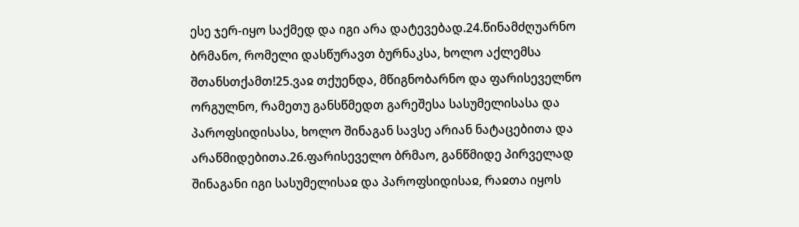ესე ჯერ-იყო საქმედ და იგი არა დატევებად.24.წინამძღუარნო ბრმანო, რომელი დასწურავთ ბურნაკსა, ხოლო აქლემსა შთანსთქამთ!25.ვაჲ თქუენდა, მწიგნობარნო და ფარისეველნო ორგულნო, რამეთუ განსწმედთ გარეშესა სასუმელისასა და პაროფსიდისასა, ხოლო შინაგან სავსე არიან ნატაცებითა და არაწმიდებითა.26.ფარისეველო ბრმაო, განწმიდე პირველად შინაგანი იგი სასუმელისაჲ და პაროფსიდისაჲ, რაჲთა იყოს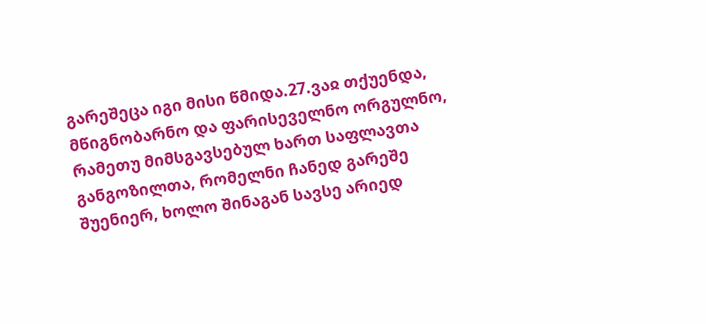გარეშეცა იგი მისი წმიდა.27.ვაჲ თქუენდა, მწიგნობარნო და ფარისეველნო ორგულნო, რამეთუ მიმსგავსებულ ხართ საფლავთა განგოზილთა, რომელნი ჩანედ გარეშე შუენიერ, ხოლო შინაგან სავსე არიედ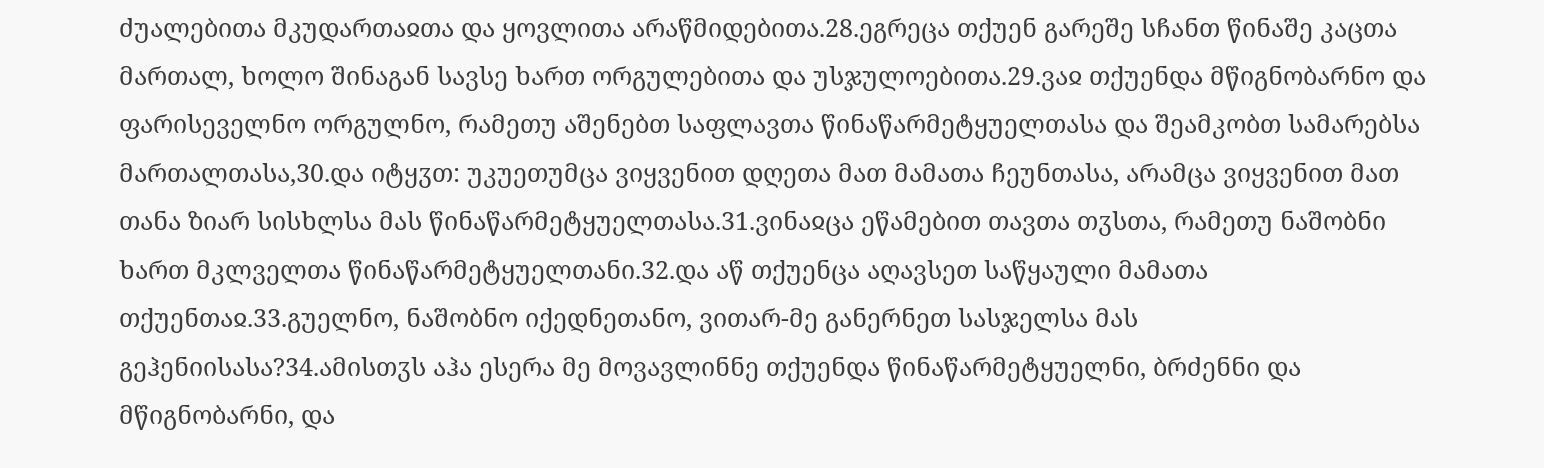ძუალებითა მკუდართაჲთა და ყოვლითა არაწმიდებითა.28.ეგრეცა თქუენ გარეშე სჩანთ წინაშე კაცთა მართალ, ხოლო შინაგან სავსე ხართ ორგულებითა და უსჯულოებითა.29.ვაჲ თქუენდა მწიგნობარნო და ფარისეველნო ორგულნო, რამეთუ აშენებთ საფლავთა წინაწარმეტყუელთასა და შეამკობთ სამარებსა მართალთასა,30.და იტყჳთ: უკუეთუმცა ვიყვენით დღეთა მათ მამათა ჩეუნთასა, არამცა ვიყვენით მათ თანა ზიარ სისხლსა მას წინაწარმეტყუელთასა.31.ვინაჲცა ეწამებით თავთა თჳსთა, რამეთუ ნაშობნი ხართ მკლველთა წინაწარმეტყუელთანი.32.და აწ თქუენცა აღავსეთ საწყაული მამათა თქუენთაჲ.33.გუელნო, ნაშობნო იქედნეთანო, ვითარ-მე განერნეთ სასჯელსა მას გეჰენიისასა?34.ამისთჳს აჰა ესერა მე მოვავლინნე თქუენდა წინაწარმეტყუელნი, ბრძენნი და მწიგნობარნი, და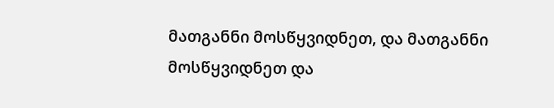მათგანნი მოსწყვიდნეთ, და მათგანნი მოსწყვიდნეთ და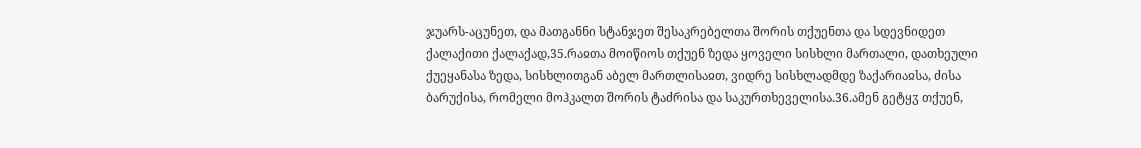ჯუარს-აცუნეთ, და მათგანნი სტანჯეთ შესაკრებელთა შორის თქუენთა და სდევნიდეთ ქალაქითი ქალაქად,35.რაჲთა მოიწიოს თქუენ ზედა ყოველი სისხლი მართალი, დათხეული ქუეყანასა ზედა, სისხლითგან აბელ მართლისაჲთ, ვიდრე სისხლადმდე ზაქარიაჲსა, ძისა ბარუქისა, რომელი მოჰკალთ შორის ტაძრისა და საკურთხეველისა.36.ამენ გეტყჳ თქუენ,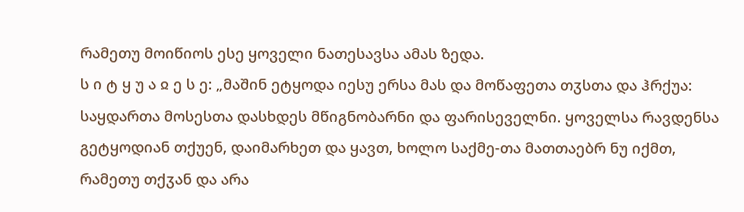რამეთუ მოიწიოს ესე ყოველი ნათესავსა ამას ზედა.
ს ი ტ ყ უ ა ჲ ე ს ე: „მაშინ ეტყოდა იესუ ერსა მას და მოწაფეთა თჳსთა და ჰრქუა: საყდართა მოსესთა დასხდეს მწიგნობარნი და ფარისეველნი. ყოველსა რავდენსა გეტყოდიან თქუენ, დაიმარხეთ და ყავთ, ხოლო საქმე-თა მათთაებრ ნუ იქმთ, რამეთუ თქჳან და არა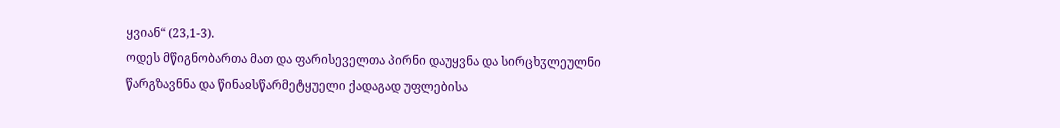ყვიან“ (23,1-3).
ოდეს მწიგნობართა მათ და ფარისეველთა პირნი დაუყვნა და სირცხჳლეულნი წარგზავნნა და წინაჲსწარმეტყუელი ქადაგად უფლებისა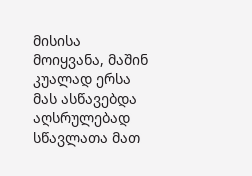მისისა მოიყვანა, მაშინ კუალად ერსა მას ასწავებდა აღსრულებად სწავლათა მათ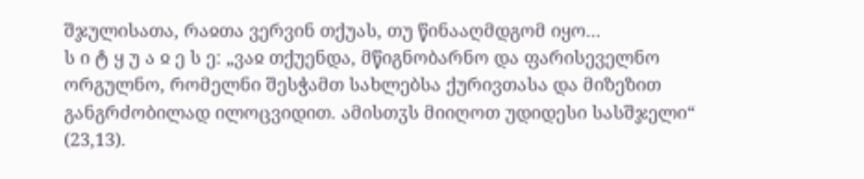შჯულისათა, რაჲთა ვერვინ თქუას, თუ წინააღმდგომ იყო...
ს ი ტ ყ უ ა ჲ ე ს ე: „ვაჲ თქუენდა, მწიგნობარნო და ფარისეველნო ორგულნო, რომელნი შესჭამთ სახლებსა ქურივთასა და მიზეზით განგრძობილად ილოცვიდით. ამისთჳს მიიღოთ უდიდესი სასშჯელი“ (23,13).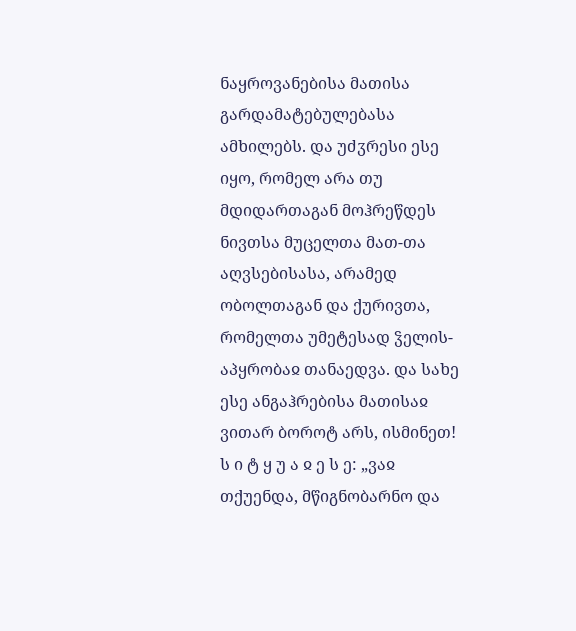ნაყროვანებისა მათისა გარდამატებულებასა ამხილებს. და უძჳრესი ესე იყო, რომელ არა თუ მდიდართაგან მოჰრეწდეს ნივთსა მუცელთა მათ-თა აღვსებისასა, არამედ ობოლთაგან და ქურივთა, რომელთა უმეტესად ჴელის-აპყრობაჲ თანაედვა. და სახე ესე ანგაჰრებისა მათისაჲ ვითარ ბოროტ არს, ისმინეთ!
ს ი ტ ყ უ ა ჲ ე ს ე: „ვაჲ თქუენდა, მწიგნობარნო და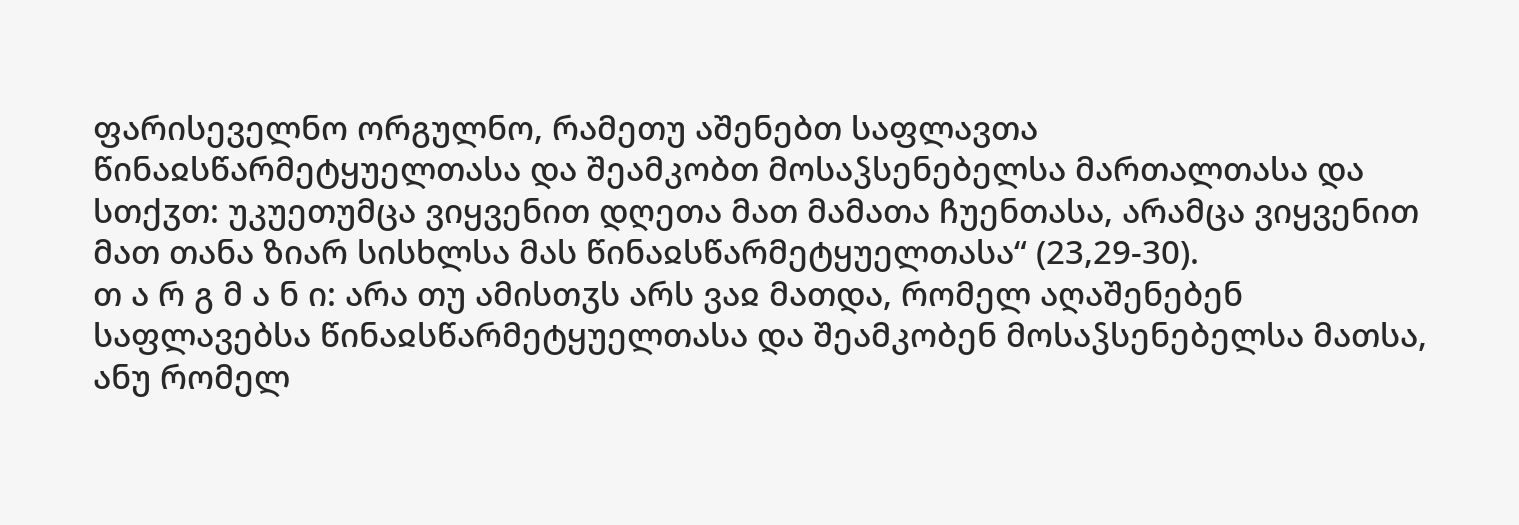ფარისეველნო ორგულნო, რამეთუ აშენებთ საფლავთა წინაჲსწარმეტყუელთასა და შეამკობთ მოსაჴსენებელსა მართალთასა და სთქჳთ: უკუეთუმცა ვიყვენით დღეთა მათ მამათა ჩუენთასა, არამცა ვიყვენით მათ თანა ზიარ სისხლსა მას წინაჲსწარმეტყუელთასა“ (23,29-30).
თ ა რ გ მ ა ნ ი: არა თუ ამისთჳს არს ვაჲ მათდა, რომელ აღაშენებენ საფლავებსა წინაჲსწარმეტყუელთასა და შეამკობენ მოსაჴსენებელსა მათსა, ანუ რომელ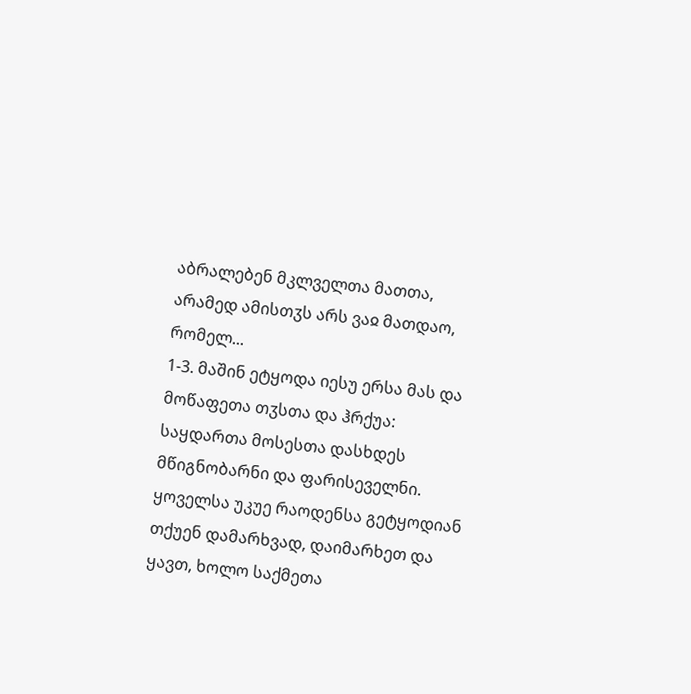აბრალებენ მკლველთა მათთა, არამედ ამისთჳს არს ვაჲ მათდაო, რომელ...
1-3. მაშინ ეტყოდა იესუ ერსა მას და მოწაფეთა თჳსთა და ჰრქუა: საყდართა მოსესთა დასხდეს მწიგნობარნი და ფარისეველნი. ყოველსა უკუე რაოდენსა გეტყოდიან თქუენ დამარხვად, დაიმარხეთ და ყავთ, ხოლო საქმეთა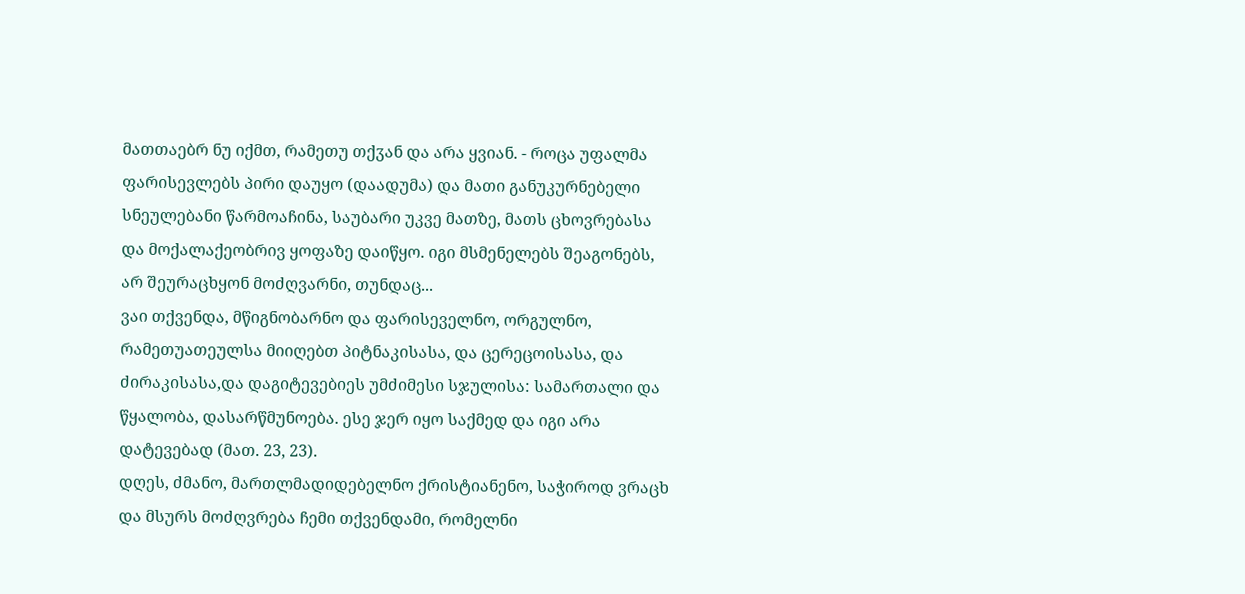მათთაებრ ნუ იქმთ, რამეთუ თქჳან და არა ყვიან. - როცა უფალმა ფარისევლებს პირი დაუყო (დაადუმა) და მათი განუკურნებელი სნეულებანი წარმოაჩინა, საუბარი უკვე მათზე, მათს ცხოვრებასა და მოქალაქეობრივ ყოფაზე დაიწყო. იგი მსმენელებს შეაგონებს, არ შეურაცხყონ მოძღვარნი, თუნდაც...
ვაი თქვენდა, მწიგნობარნო და ფარისეველნო, ორგულნო, რამეთუათეულსა მიიღებთ პიტნაკისასა, და ცერეცოისასა, და ძირაკისასა,და დაგიტევებიეს უმძიმესი სჯულისა: სამართალი და წყალობა, დასარწმუნოება. ესე ჯერ იყო საქმედ და იგი არა დატევებად (მათ. 23, 23).
დღეს, ძმანო, მართლმადიდებელნო ქრისტიანენო, საჭიროდ ვრაცხ და მსურს მოძღვრება ჩემი თქვენდამი, რომელნი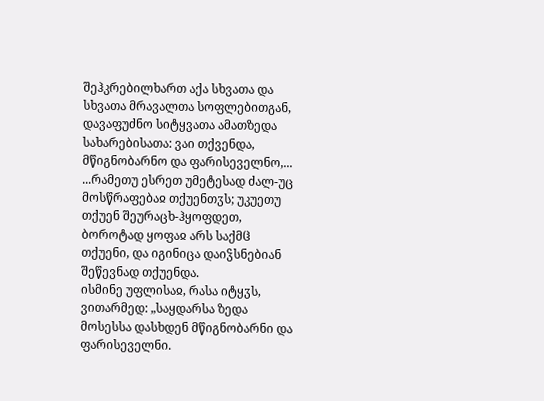შეჰკრებილხართ აქა სხვათა და სხვათა მრავალთა სოფლებითგან, დავაფუძნო სიტყვათა ამათზედა სახარებისათა: ვაი თქვენდა, მწიგნობარნო და ფარისეველნო,...
...რამეთუ ესრეთ უმეტესად ძალ-უც მოსწრაფებაჲ თქუენთჳს; უკუეთუ თქუენ შეურაცხ-ჰყოფდეთ, ბოროტად ყოფაჲ არს საქმჱ თქუენი, და იგინიცა დაიჴსნებიან შეწევნად თქუენდა.
ისმინე უფლისაჲ, რასა იტყჳს, ვითარმედ: „საყდარსა ზედა მოსესსა დასხდენ მწიგნობარნი და ფარისეველნი.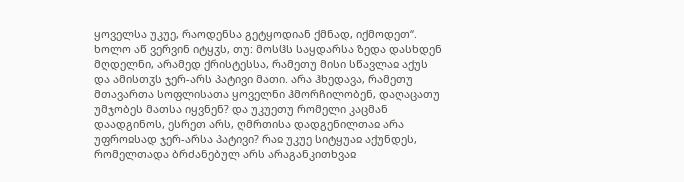ყოველსა უკუე, რაოდენსა გეტყოდიან ქმნად, იქმოდეთ“. ხოლო აწ ვერვინ იტყჳს, თუ: მოსჱს საყდარსა ზედა დასხდენ მღდელნი, არამედ ქრისტესსა, რამეთუ მისი სწავლაჲ აქუს და ამისთჳს ჯერ-არს პატივი მათი. არა ჰხედავა, რამეთუ მთავართა სოფლისათა ყოველნი ჰმორჩილობენ, დაღაცათუ უმჯობეს მათსა იყვნენ? და უკუეთუ რომელი კაცმან დაადგინოს, ესრეთ არს, ღმრთისა დადგენილთაჲ არა უფროჲსად ჯერ-არსა პატივი? რაჲ უკუე სიტყუაჲ აქუნდეს, რომელთადა ბრძანებულ არს არაგანკითხვაჲ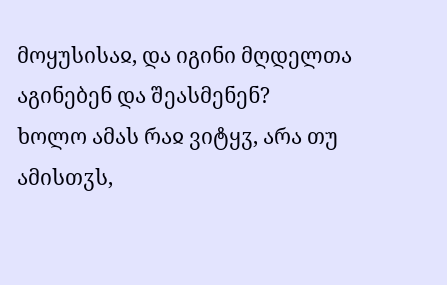მოყუსისაჲ, და იგინი მღდელთა აგინებენ და შეასმენენ?
ხოლო ამას რაჲ ვიტყჳ, არა თუ ამისთჳს,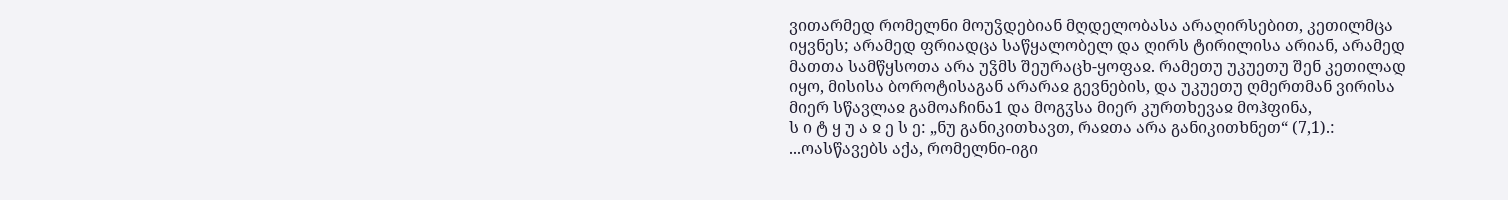ვითარმედ რომელნი მოუჴდებიან მღდელობასა არაღირსებით, კეთილმცა იყვნეს; არამედ ფრიადცა საწყალობელ და ღირს ტირილისა არიან, არამედ მათთა სამწყსოთა არა უჴმს შეურაცხ-ყოფაჲ. რამეთუ უკუეთუ შენ კეთილად იყო, მისისა ბოროტისაგან არარაჲ გევნების, და უკუეთუ ღმერთმან ვირისა მიერ სწავლაჲ გამოაჩინა1 და მოგჳსა მიერ კურთხევაჲ მოჰფინა,
ს ი ტ ყ უ ა ჲ ე ს ე: „ნუ განიკითხავთ, რაჲთა არა განიკითხნეთ“ (7,1).:
...ოასწავებს აქა, რომელნი-იგი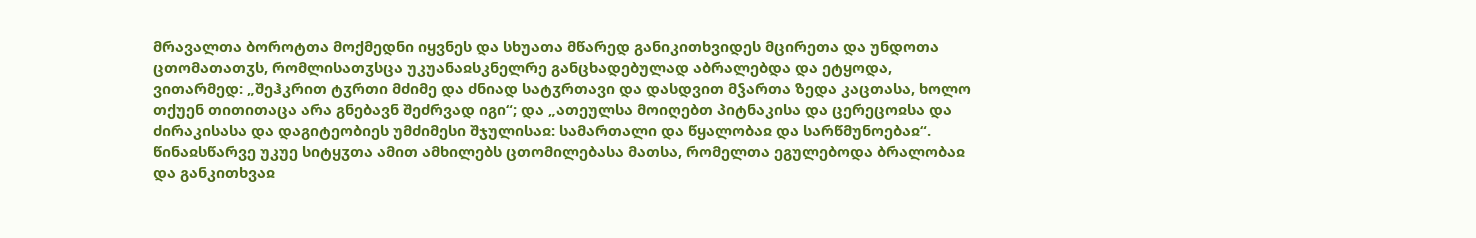მრავალთა ბოროტთა მოქმედნი იყვნეს და სხუათა მწარედ განიკითხვიდეს მცირეთა და უნდოთა ცთომათათჳს, რომლისათჳსცა უკუანაჲსკნელრე განცხადებულად აბრალებდა და ეტყოდა, ვითარმედ: „შეჰკრით ტჳრთი მძიმე და ძნიად სატჳრთავი და დასდვით მჴართა ზედა კაცთასა, ხოლო თქუენ თითითაცა არა გნებავნ შეძრვად იგი“; და „ათეულსა მოიღებთ პიტნაკისა და ცერეცოჲსა და ძირაკისასა და დაგიტეობიეს უმძიმესი შჯულისაჲ: სამართალი და წყალობაჲ და სარწმუნოებაჲ“.
წინაჲსწარვე უკუე სიტყჳთა ამით ამხილებს ცთომილებასა მათსა, რომელთა ეგულებოდა ბრალობაჲ და განკითხვაჲ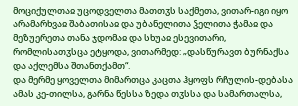მოციქულთაჲ უცოდველთა მათთჳს საქმეთა, ვითარ-იგი იყო არამარხვაჲ შაბათისაჲ და უბანელითა ჴელითა ჭამაჲ და მეზუერეთა თანა ჯდომაჲ და სხუაჲ ესევითარი, რომლისათჳსცა ეტყოდა, ვითარმედ: „დასწურავთ ბურნაქსა და აქლემსა შთანთქამთ“.
და მერმე ყოველთა მიმართცა კაცთა ჰყოფს რჩულის-დებასა ამას კე-თილსა, გარნა წესსა ზედა თჳსსა და სამართალსა,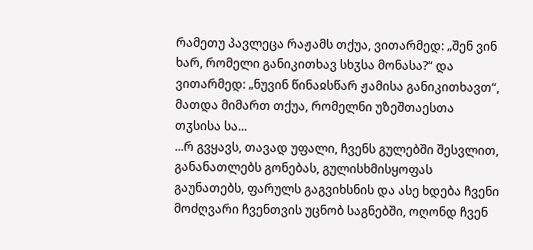რამეთუ პავლეცა რაჟამს თქუა, ვითარმედ: „შენ ვინ ხარ, რომელი განიკითხავ სხჳსა მონასა?“ და ვითარმედ: „ნუვინ წინაჲსწარ ჟამისა განიკითხავთ“, მათდა მიმართ თქუა, რომელნი უზეშთაესთა თჳსისა სა...
...რ გვყავს, თავად უფალი, ჩვენს გულებში შესვლით, განანათლებს გონებას, გულისხმისყოფას გაუნათებს, ფარულს გაგვიხსნის და ასე ხდება ჩვენი მოძღვარი ჩვენთვის უცნობ საგნებში, ოღონდ ჩვენ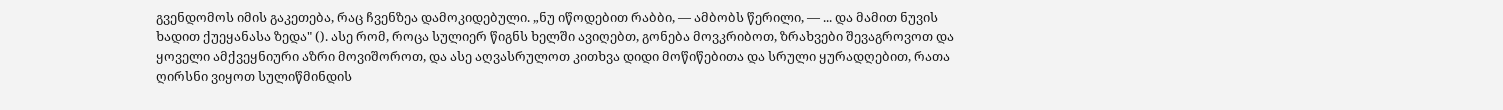გვენდომოს იმის გაკეთება, რაც ჩვენზეა დამოკიდებული. „ნუ იწოდებით რაბბი, — ამბობს წერილი, — ... და მამით ნუვის ხადით ქუეყანასა ზედა" (). ასე რომ, როცა სულიერ წიგნს ხელში ავიღებთ, გონება მოვკრიბოთ, ზრახვები შევაგროვოთ და ყოველი ამქვეყნიური აზრი მოვიშოროთ, და ასე აღვასრულოთ კითხვა დიდი მოწიწებითა და სრული ყურადღებით, რათა ღირსნი ვიყოთ სულიწმინდის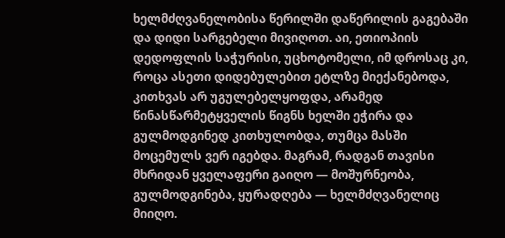ხელმძღვანელობისა წერილში დაწერილის გაგებაში და დიდი სარგებელი მივიღოთ. აი, ეთიოპიის დედოფლის საჭურისი, უცხოტომელი, იმ დროსაც კი, როცა ასეთი დიდებულებით ეტლზე მიექანებოდა, კითხვას არ უგულებელყოფდა, არამედ წინასწარმეტყველის წიგნს ხელში ეჭირა და გულმოდგინედ კითხულობდა, თუმცა მასში მოცემულს ვერ იგებდა. მაგრამ, რადგან თავისი მხრიდან ყველაფერი გაიღო — მოშურნეობა, გულმოდგინება, ყურადღება — ხელმძღვანელიც მიიღო.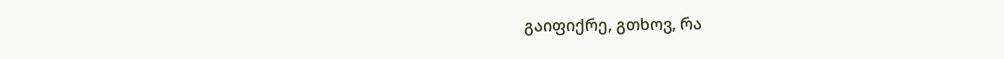გაიფიქრე, გთხოვ, რა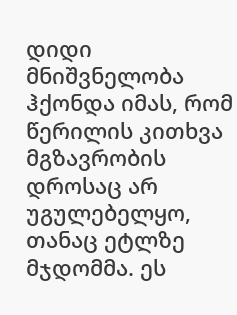დიდი მნიშვნელობა ჰქონდა იმას, რომ წერილის კითხვა მგზავრობის დროსაც არ უგულებელყო, თანაც ეტლზე მჯდომმა. ეს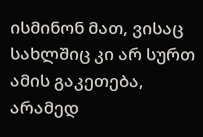ისმინონ მათ, ვისაც სახლშიც კი არ სურთ ამის გაკეთება, არამედ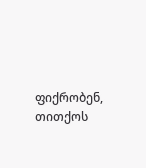ფიქრობენ, თითქოს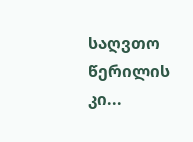საღვთო წერილის კი...